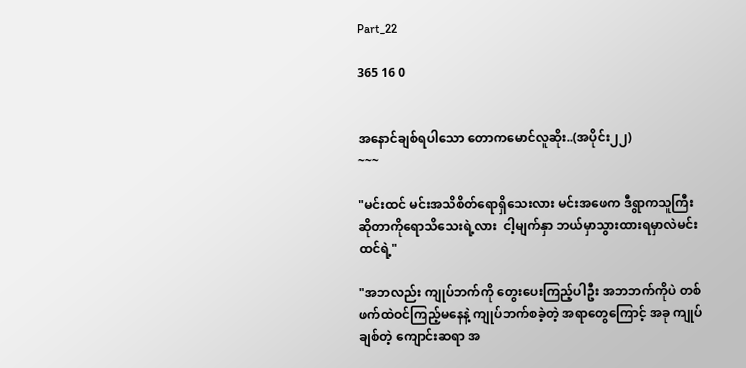Part_22

365 16 0


အနောင်ချစ်ရပါသော တောကမောင်လူဆိုး..(အပိုင်း၂၂)
~~~

"မင်းထင် မင်းအသိစိတ်ရောရှိသေးလား မင်းအဖေက ဒီရွာကသူကြီးဆိုတာကိုရောသိသေးရဲ့လား  ငါ့မျက်နှာ ဘယ်မှာသွားထားရမှာလဲမင်းထင်ရဲ့"

"အဘလည်း ကျုပ်ဘက်ကို တွေးပေးကြည့်ပါဦး အဘဘက်ကိုပဲ တစ်ဖက်ထဲဝင်ကြည့်မနေနဲ့ ကျုပ်ဘက်စခဲ့တဲ့ အရာတွေကြောင့် အခု ကျုပ်ချစ်တဲ့ ကျောင်းဆရာ အ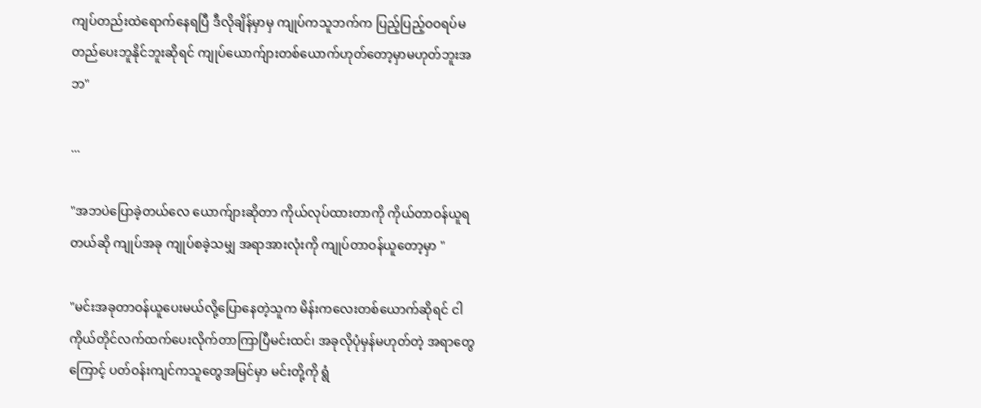ကျပ်တည်းထဲရောက်နေရပြီ ဒီလိုချိန်မှာမှ ကျုပ်ကသူဘက်က ပြည့်ပြည့်ဝဝရပ်မတည်ပေးဘူနိုင်ဘူးဆိုရင် ကျုပ်ယောက်ျားတစ်ယောက်ဟုတ်တော့မှာမဟုတ်ဘူးအဘ"

...

"အဘပဲပြောခဲ့တယ်လေ ယောက်ျားဆိုတာ ကိုယ်လုပ်ထားတာကို ကိုယ်တာဝန်ယူရတယ်ဆို ကျုပ်အခု ကျုပ်စခဲ့သမျှ အရာအားလုံးကို ကျုပ်တာဝန်ယူတော့မှာ "

"မင်းအခုတာဝန်ယူပေးမယ်လို့ပြောနေတဲ့သူက မိန်းကလေးတစ်ယောက်ဆိုရင် ငါကိုယ်တိုင်လက်ထက်ပေးလိုက်တာကြာပြီမင်းထင်၊ အခုလိုပုံမှန်မဟုတ်တဲ့ အရာတွေကြောင့် ပတ်ဝန်းကျင်ကသူတွေအမြင်မှာ မင်းတို့ကို ရွံ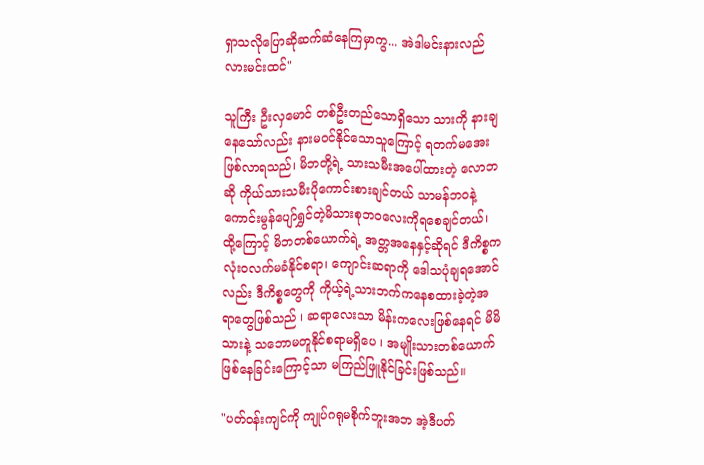ရှာသလိုပြောဆိုဆက်ဆံနေကြမှာကွ... အဲဒါမင်းနားလည်လားမင်းထင်"

သူကြီး ဦးလှမောင် တစ်ဦးတည်သောရှိသော သားကို နားချနေသော်လည်း နားမဝင်နိုင်သောသူကြောင့် ရတက်မအေးဖြစ်လာရသည်၊ မိဘတို့ရဲ့ သားသမီးအပေါ်ထားတဲ့ လောဘဆို ကိုယ်သားသမီးပိုကောင်းစားချင်တယ် သာမန်ဘဝနဲ့ကောင်းမွန်ပျော်ရွှင်တဲ့မိသားစုဘဝလေးကိုရစေချင်တယ်၊ ထို့ကြောင့် မိဘတစ်ယောက်ရဲ့ အတ္တအနေနှင့်ဆိုရင် ဒီကိစ္စက လုံးဝလက်မခံနိုင်စရာ၊ ကျောင်းဆရာကို ဒေါသပုံချရအောင်လည်း ဒီကိစ္စတွေကို ကိုယ့်ရဲ့သားဘက်ကနေစထားခဲ့တဲ့အရာတွေဖြစ်သည် ၊ ဆရာလေးသာ မိန်းကလေးဖြစ်နေရင် မိမိသားနဲ့ သဘောမတူနိုင်စရာမရှိပေ ၊ အမျိုးသားတစ်ယောက်ဖြစ်နေခြင်းကြောင့်သာ မကြည်ဖြူနိုင်ခြင်းဖြစ်သည်။

"ပတ်ဝန်းကျင်ကို ကျုပ်ဂရုမစိုက်ဘူးအဘ အဲ့ဒီပတ်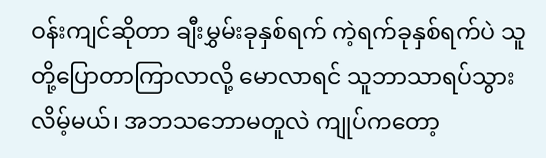ဝန်းကျင်ဆိုတာ ချီးမွှမ်းခုနှစ်ရက် ကဲ့ရက်ခုနှစ်ရက်ပဲ သူတို့ပြောတာကြာလာလို့ မောလာရင် သူဘာသာရပ်သွားလိမ့်မယ်၊ အဘသဘောမတူလဲ ကျုပ်ကတော့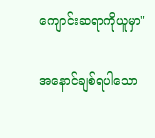ကျောင်းဆရာကိုယူမှာ"

အနောင်ချစ်ရပါသော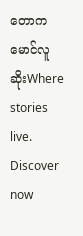တောကမောင်လူဆိုးWhere stories live. Discover now